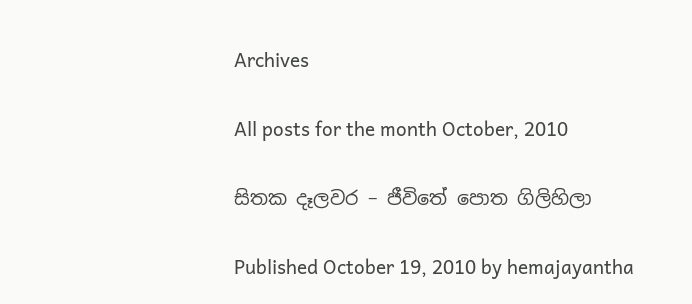Archives

All posts for the month October, 2010

සිතක දෑලවර – ජීවිතේ පොත ගිලිහිලා

Published October 19, 2010 by hemajayantha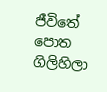ජීවිතේ පොත ගිලිහිලා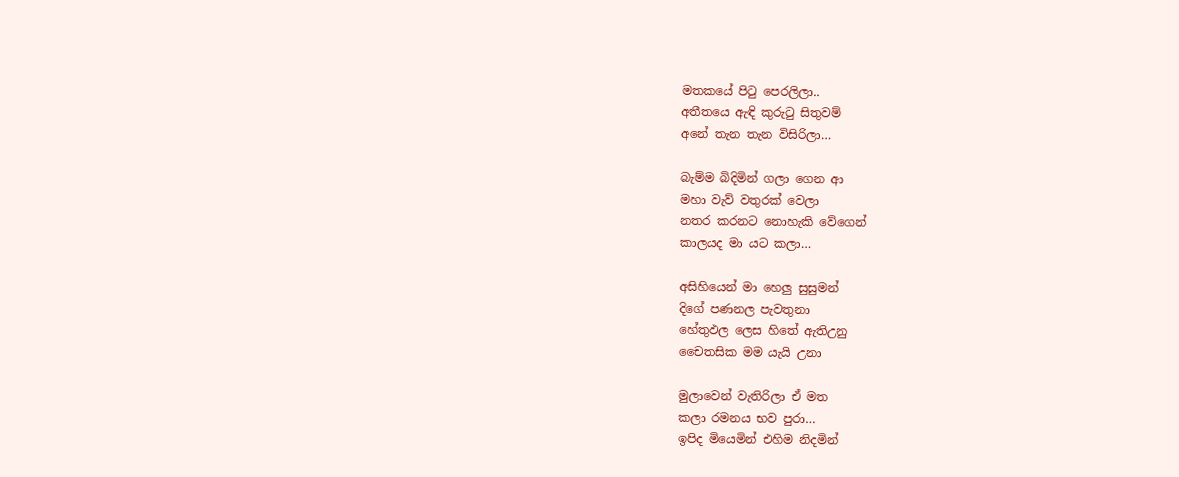මතකයේ පිටු පෙරලිලා..
අතීතයෙ ඇඳි කුරුටු සිතුවම්
අනේ තැන තැන විසිරිලා…

බැම්ම බිදිමින් ගලා ගෙන ආ
මහා වැව් වතුරක් වෙලා
නතර කරනට නොහැකි වේගෙන්
කාලයද මා යට කලා…

අසිහියෙන් මා හෙලු සුසුමන්
දිගේ පණනල පැවතුනා
හේතුඵල ලෙස හිතේ ඇතිඋනු
චෛතසික මම යැයි උනා

මුලාවෙන් වැතිරිලා ඒ මත
කලා රමනය භව පුරා…
ඉපිද මියෙමින් එහිම නිදමින්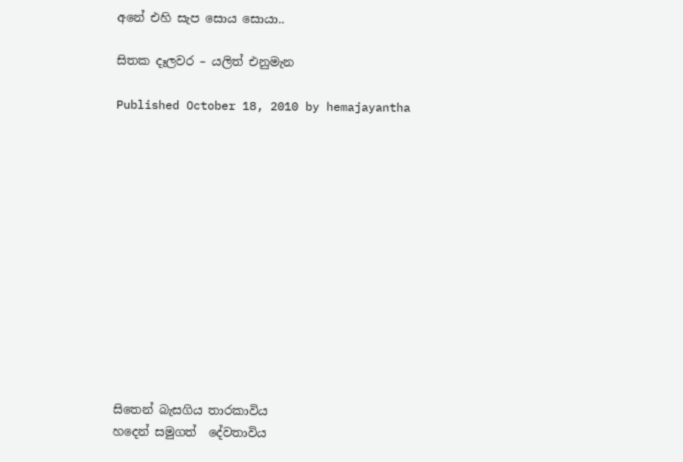අනේ එහි සැප සොය සොයා..

සිතක දෑලවර – යලිත් එනුමැන

Published October 18, 2010 by hemajayantha













සිතෙන් බැසගිය තාරකාවිය
හදෙන් සමුගත්  දේවතාවිය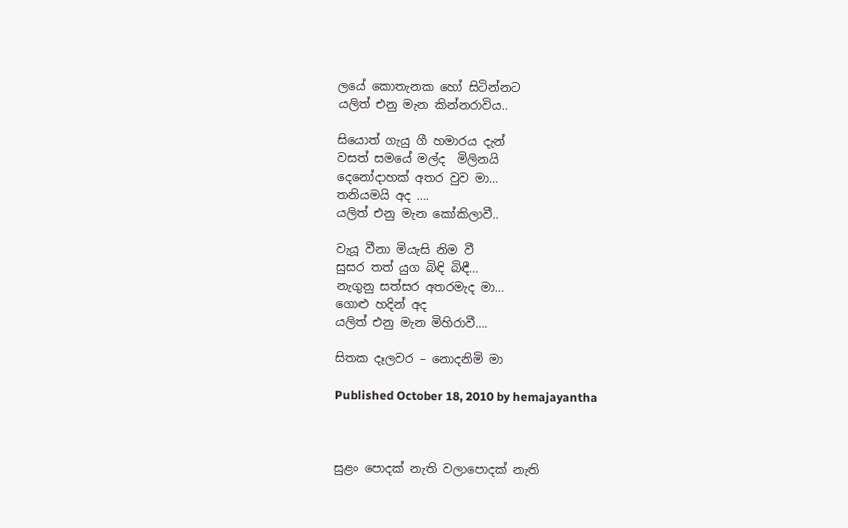ලයේ කොතැනක හෝ සිටින්නට
යලිත් එනු මැන කින්නරාවිය..

සියොත් ගැයු ගී හමාරය දැන්
වසත් සමයේ මල්ද  මිලිනයි
දෙනෝදාහක් අතර වුව මා…
තනියමයි අද ….
යලිත් එනු මැන කෝකිලාවී..

වැයූ වීනා මියැසි නිම වී
සුසර තත් යුග බිඳි බිඳී…
නැගුනු සත්සර අතරමැද මා…
ගොළු හදින් අද
යලිත් එනු මැන මිහිරාවී….

සිතක දෑලවර – නොදනිමි මා

Published October 18, 2010 by hemajayantha



සුළං පොදක් නැති වලාපොදක් නැති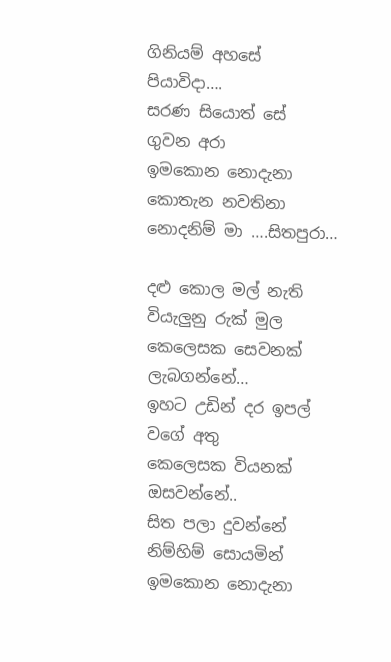ගිනියම් අහ‍සේ   පියාවිදා….
සරණ සි‍යොත් සේ  ගුවන අරා
ඉමකොන ‍නොදැනා කොතැන නවතිනා
නොදනිම් මා ….සිතපුරා…

දළු කොල මල් නැති වියැලුනු රුක් මුල
කෙලෙසක සෙවනක් ලැබගන්නේ…
ඉහට උඩින් දර ඉපල් වගේ අතු
කෙලෙසක වියනක් ඔසවන්නේ..
සිත පලා දුවන්නේ නිම්හිම් සොයමින්
ඉමකොන ‍නොදැනා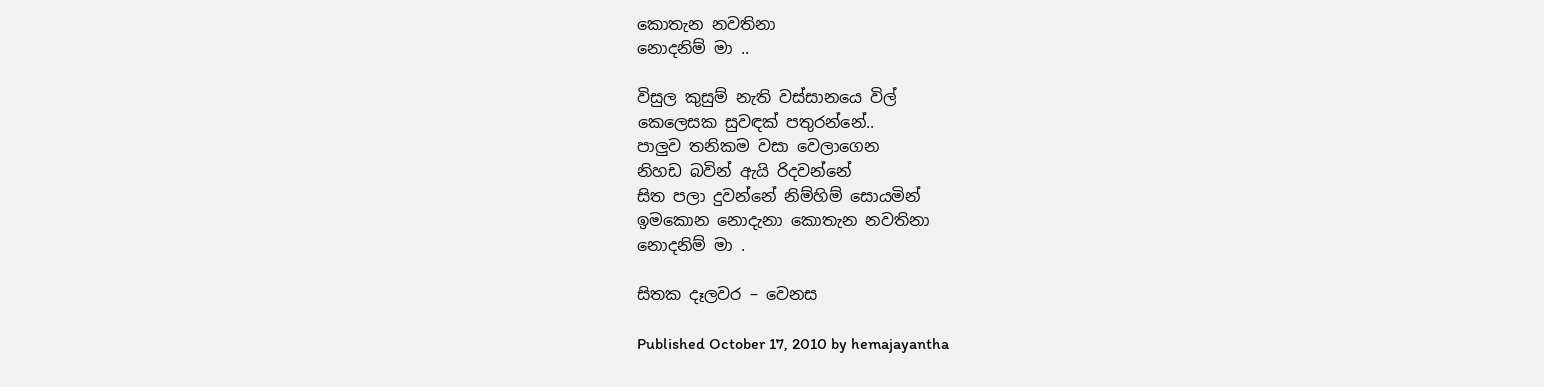කොතැන නවතිනා
නොදනිම් මා ..

විසුල කුසුම් නැති වස්සානයෙ විල්
කෙලෙසක සුවඳක් පතුරන්නේ..
පාලුව තනිකම වසා වෙලාගෙන
නිහඩ බවින් ඇයි රිදවන්නේ
සිත පලා දුවන්නේ නිම්හිම් සොයමින්
ඉමකොන ‍නොදැනා කොතැන නවතිනා
නොදනිම් මා .

සිතක දෑලවර – වෙනස

Published October 17, 2010 by hemajayantha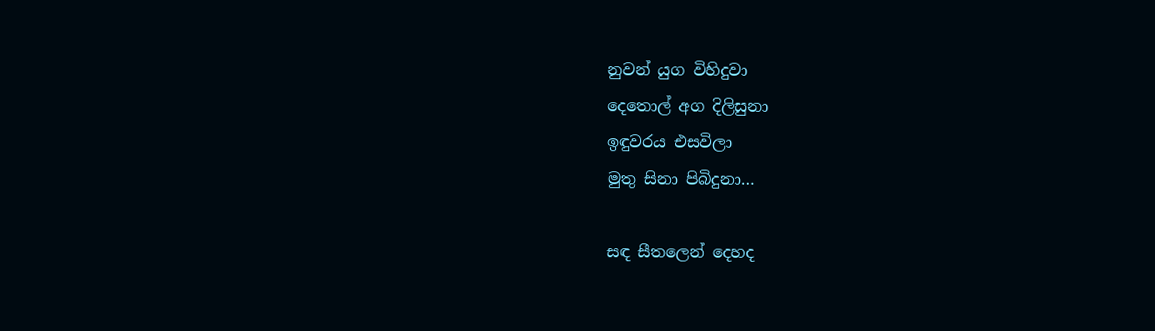නුවන් යුග විහිදුවා
දෙතොල් අග දිලිසුනා
ඉඳුවරය එසවිලා
මුතු සිනා පිබිදුනා…

සඳ සීතලෙන් දෙහද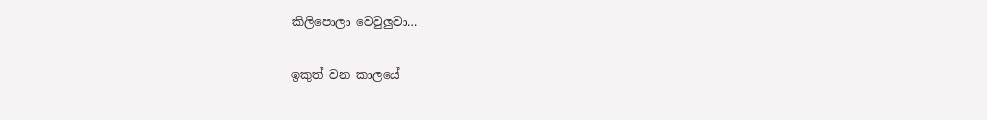කිලිපොලා වෙවුලුවා…

ඉකුත් වන කාලයේ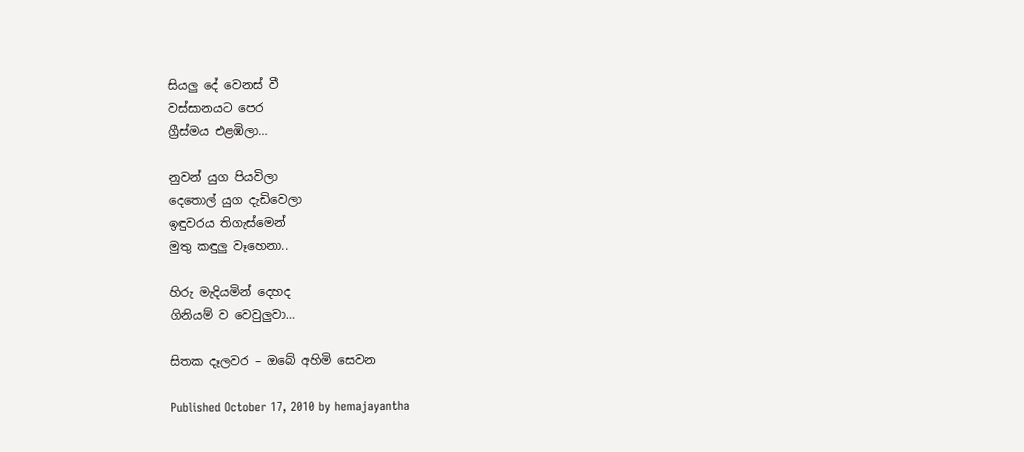සියලු දේ වෙනස් වී
වස්සානයට පෙර
ග්‍රීස්මය එළඹිලා…

නුවන් යුග පියවිලා
දෙතොල් යුග දැඩිවෙලා
ඉඳුවරය තිගැස්මෙන්
මුතු කඳුලු වෑහෙනා..

හිරු මැදියමින් දෙහද
ගිනියම් ව වෙවුලුවා…

සිතක දෑලවර – ඔබේ අහිමි සෙවන

Published October 17, 2010 by hemajayantha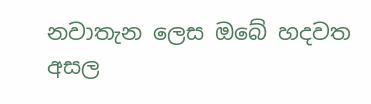නවාතැන ලෙස ඔබේ හදවත
අසල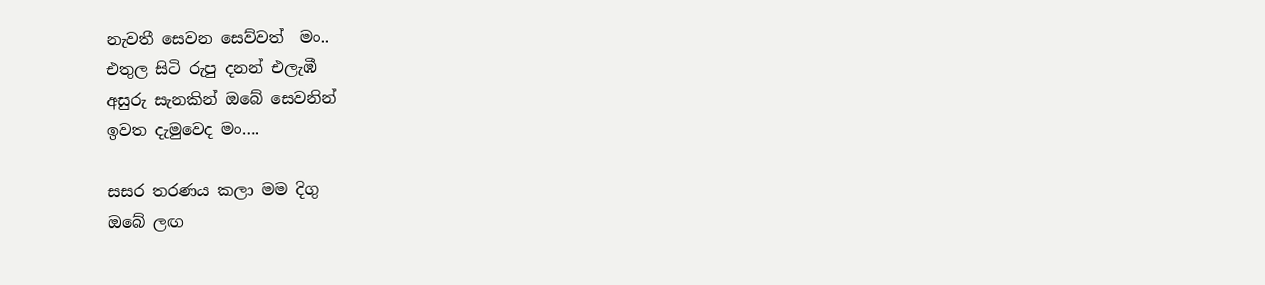නැවතී සෙවන සෙව්වත්  මං..
එතුල සිටි රුපු දනන් එලැඹී
අසුරු සැනකින් ඔබේ සෙවනින්
ඉවත දැමුවෙද මං….

සසර තරණය කලා මම දිගු
ඔබේ ලඟ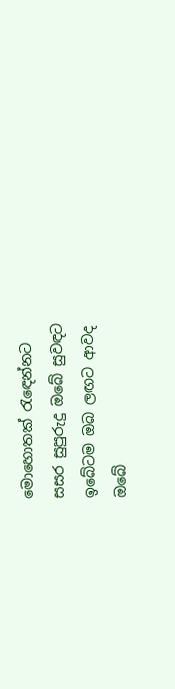මොහොතක් රැඳෙන්නට
සසර සුපුරුදු ඔබේ සුවඳට
ඉබේටම ඔබ ලඟට ආවද
ඔබේ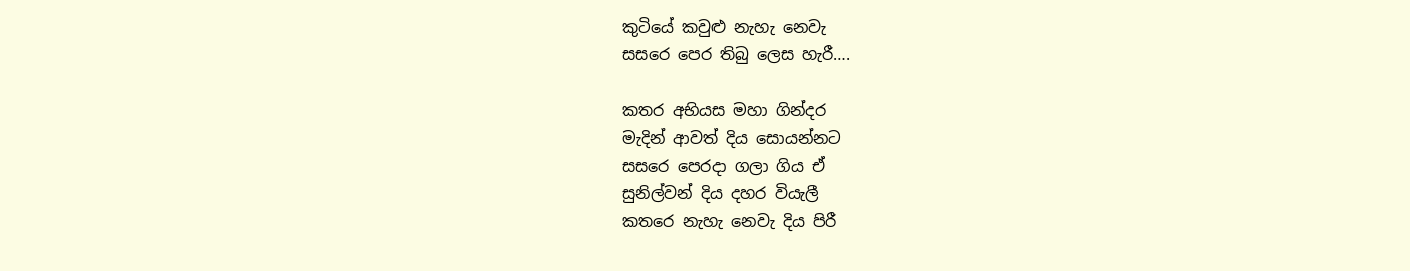කුටියේ කවුළු නැහැ නෙවැ
සසරෙ පෙර තිබු ලෙස හැරී….

කතර අභියස මහා ගින්දර
මැදින් ආවත් දිය සොයන්නට
සසරෙ පෙරදා ගලා ගිය ඒ
සුනිල්වන් දිය දහර වියැලී
කතරෙ නැහැ නෙවැ දිය පිරී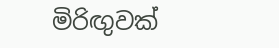මිරිඟුවක්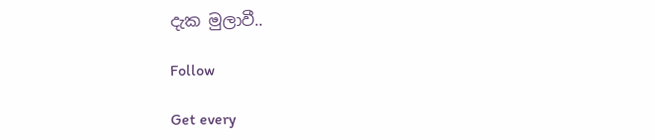දැක මුලාවී..

Follow

Get every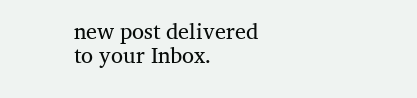new post delivered to your Inbox.